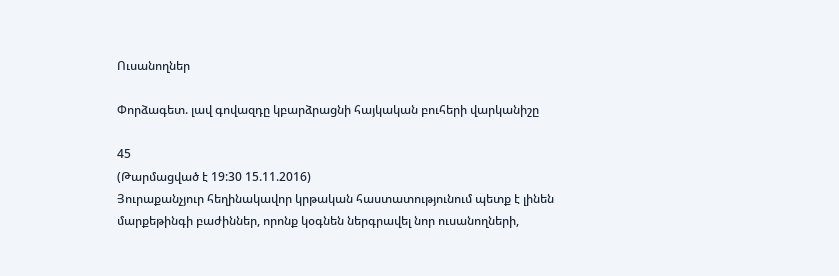Ուսանողներ

Փորձագետ. լավ գովազդը կբարձրացնի հայկական բուհերի վարկանիշը

45
(Թարմացված է 19:30 15.11.2016)
Յուրաքանչյուր հեղինակավոր կրթական հաստատությունում պետք է լինեն մարքեթինգի բաժիններ, որոնք կօգնեն ներգրավել նոր ուսանողների,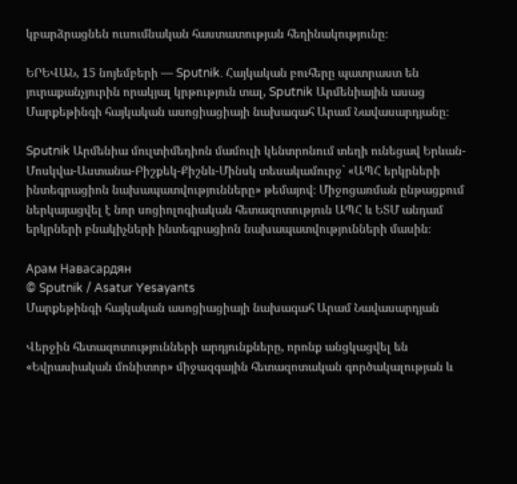կբարձրացնեն ուսումնական հաստատության հեղինակությունը։

ԵՐԵՎԱՆ, 15 նոյեմբերի — Sputnik. Հայկական բուհերը պատրաստ են յուրաքանչյուրին որակյալ կրթություն տալ, Sputnik Արմենիային ասաց Մարքեթինգի հայկական ասոցիացիայի նախագահ Արամ Նավասարդյանը։

Sputnik Արմենիա մուլտիմեդիոն մամուլի կենտրոնում տեղի ունեցավ Երևան-Մոսկվա-Աստանա-Բիշքեկ-Քիշնև-Մինսկ տեսակամուրջ` «ԱՊՀ երկրների ինտեգրացիոն նախապատվությունները» թեմայով։ Միջոցառման ընթացքում ներկայացվել է նոր սոցիոլոգիական հետազոտություն ԱՊՀ և ԵՏՄ անդամ երկրների բնակիչների ինտեգրացիոն նախապատվությունների մասին։

Арам Навасардян
© Sputnik / Asatur Yesayants
Մարքեթինգի հայկական ասոցիացիայի նախագահ Արամ Նավասարդյան

Վերջին հետազոտությունների արդյունքները, որոնք անցկացվել են «Եվրասիական մոնիտոր» միջազգային հետազոտական գործակալության և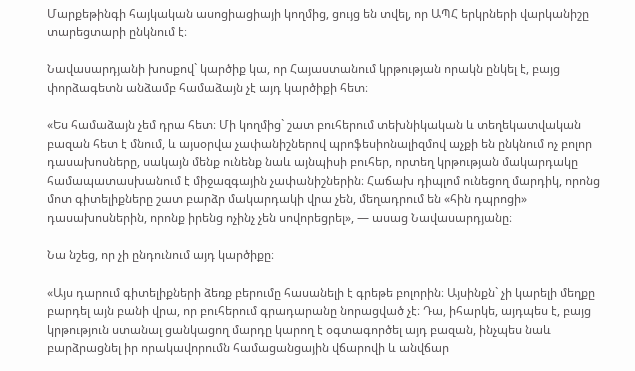Մարքեթինգի հայկական ասոցիացիայի կողմից, ցույց են տվել, որ ԱՊՀ երկրների վարկանիշը տարեցտարի ընկնում է։

Նավասարդյանի խոսքով` կարծիք կա, որ Հայաստանում կրթության որակն ընկել է, բայց փորձագետն անձամբ համաձայն չէ այդ կարծիքի հետ։

«Ես համաձայն չեմ դրա հետ։ Մի կողմից` շատ բուհերում տեխնիկական և տեղեկատվական բազան հետ է մնում, և այսօրվա չափանիշներով պրոֆեսիոնալիզմով աչքի են ընկնում ոչ բոլոր դասախոսները, սակայն մենք ունենք նաև այնպիսի բուհեր, որտեղ կրթության մակարդակը համապատասխանում է միջազգային չափանիշներին։ Հաճախ դիպլոմ ունեցող մարդիկ, որոնց մոտ գիտելիքները շատ բարձր մակարդակի վրա չեն, մեղադրում են «հին դպրոցի» դասախոսներին, որոնք իրենց ոչինչ չեն սովորեցրել», — ասաց Նավասարդյանը։

Նա նշեց, որ չի ընդունում այդ կարծիքը։

«Այս դարում գիտելիքների ձեռք բերումը հասանելի է գրեթե բոլորին։ Այսինքն` չի կարելի մեղքը բարդել այն բանի վրա, որ բուհերում գրադարանը նորացված չէ։ Դա, իհարկե, այդպես է, բայց կրթություն ստանալ ցանկացող մարդը կարող է օգտագործել այդ բազան, ինչպես նաև բարձրացնել իր որակավորումն համացանցային վճարովի և անվճար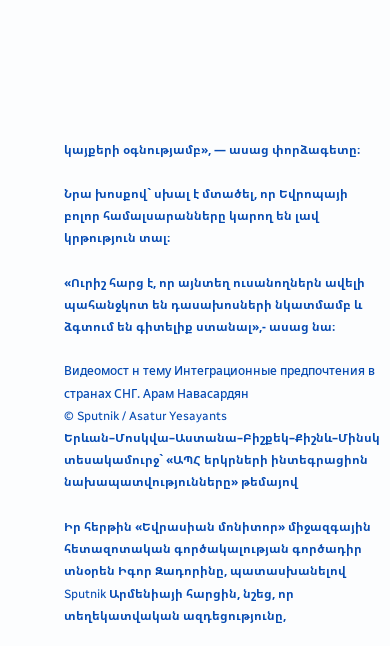կայքերի օգնությամբ», — ասաց փորձագետը։

Նրա խոսքով` սխալ է մտածել, որ Եվրոպայի բոլոր համալսարանները կարող են լավ կրթություն տալ։

«Ուրիշ հարց է, որ այնտեղ ուսանողներն ավելի պահանջկոտ են դասախոսների նկատմամբ և ձգտում են գիտելիք ստանալ»,- ասաց նա։

Видеомост н тему Интеграционные предпочтения в странах СНГ. Арам Навасардян
© Sputnik / Asatur Yesayants
Երևան–Մոսկվա–Աստանա–Բիշքեկ–Քիշնև–Մինսկ տեսակամուրջ` «ԱՊՀ երկրների ինտեգրացիոն նախապատվությունները» թեմայով

Իր հերթին «Եվրասիան մոնիտոր» միջազգային հետազոտական գործակալության գործադիր տնօրեն Իգոր Զադորինը, պատասխանելով Sputnik Արմենիայի հարցին, նշեց, որ տեղեկատվական ազդեցությունը,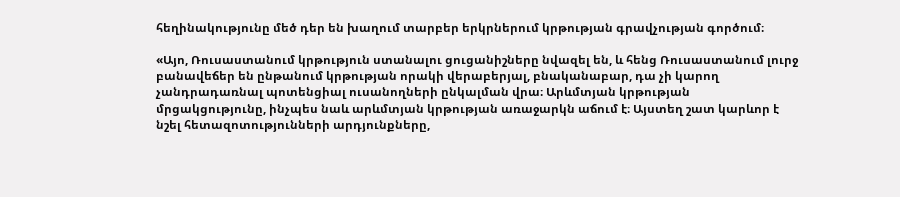հեղինակությունը մեծ դեր են խաղում տարբեր երկրներում կրթության գրավչության գործում։

«Այո, Ռուսաստանում կրթություն ստանալու ցուցանիշները նվազել են, և հենց Ռուսաստանում լուրջ բանավեճեր են ընթանում կրթության որակի վերաբերյալ, բնականաբար, դա չի կարող չանդրադառնալ պոտենցիալ ուսանողների ընկալման վրա։ Արևմտյան կրթության մրցակցությունը, ինչպես նաև արևմտյան կրթության առաջարկն աճում է։ Այստեղ շատ կարևոր է նշել հետազոտությունների արդյունքները,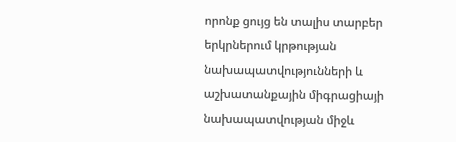որոնք ցույց են տալիս տարբեր երկրներում կրթության նախապատվությունների և աշխատանքային միգրացիայի նախապատվության միջև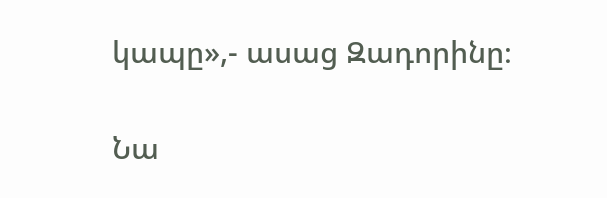կապը»,- ասաց Զադորինը։

Նա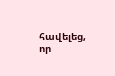հավելեց, որ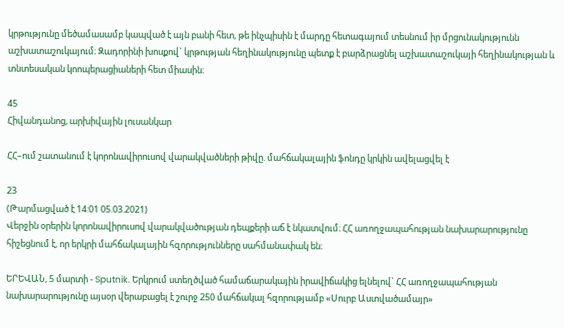կրթությունը մեծամասամբ կապված է այն բանի հետ, թե ինչպիսին է մարդը հետագայում տեսնում իր մրցունակությունն աշխատաշուկայում։ Զադորինի խոսքով` կրթության հեղինակությունը պետք է բարձրացնել աշխատաշուկայի հեղինակության և տնտեսական կոոպերացիաների հետ միասին։

45
Հիվանդանոց, արխիվային լուսանկար

ՀՀ–ում շատանում է կորոնավիրուսով վարակվածների թիվը. մահճակալային ֆոնդը կրկին ավելացվել է

23
(Թարմացված է 14:01 05.03.2021)
Վերջին օրերին կորոնավիրուսով վարակվածության դեպքերի աճ է նկատվում։ ՀՀ առողջապահության նախարարությունը հիշեցնում է, որ երկրի մահճակալային հզորությունները սահմանափակ են։

ԵՐԵՎԱՆ, 5 մարտի - Sputnik. Երկրում ստեղծված համաճարակային իրավիճակից ելնելով` ՀՀ առողջապահության նախարարությունը այսօր վերաբացել է շուրջ 250 մահճակալ հզորությամբ «Սուրբ Աստվածամայր»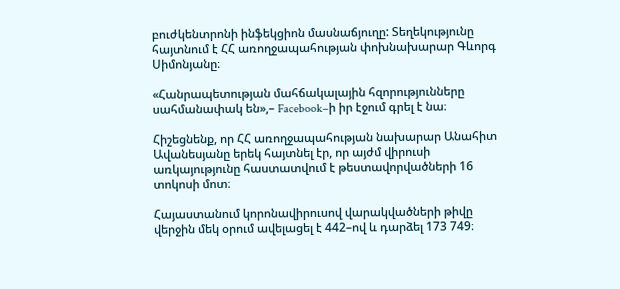բուժկենտրոնի ինֆեկցիոն մասնաճյուղը: Տեղեկությունը հայտնում է ՀՀ առողջապահության փոխնախարար Գևորգ Սիմոնյանը։

«Հանրապետության մահճակալային հզորությունները սահմանափակ են»,– Facebook–ի իր էջում գրել է նա։

Հիշեցնենք, որ ՀՀ առողջապահության նախարար Անահիտ Ավանեսյանը երեկ հայտնել էր, որ այժմ վիրուսի առկայությունը հաստատվում է թեստավորվածների 16 տոկոսի մոտ։

Հայաստանում կորոնավիրուսով վարակվածների թիվը վերջին մեկ օրում ավելացել է 442–ով և դարձել 173 749։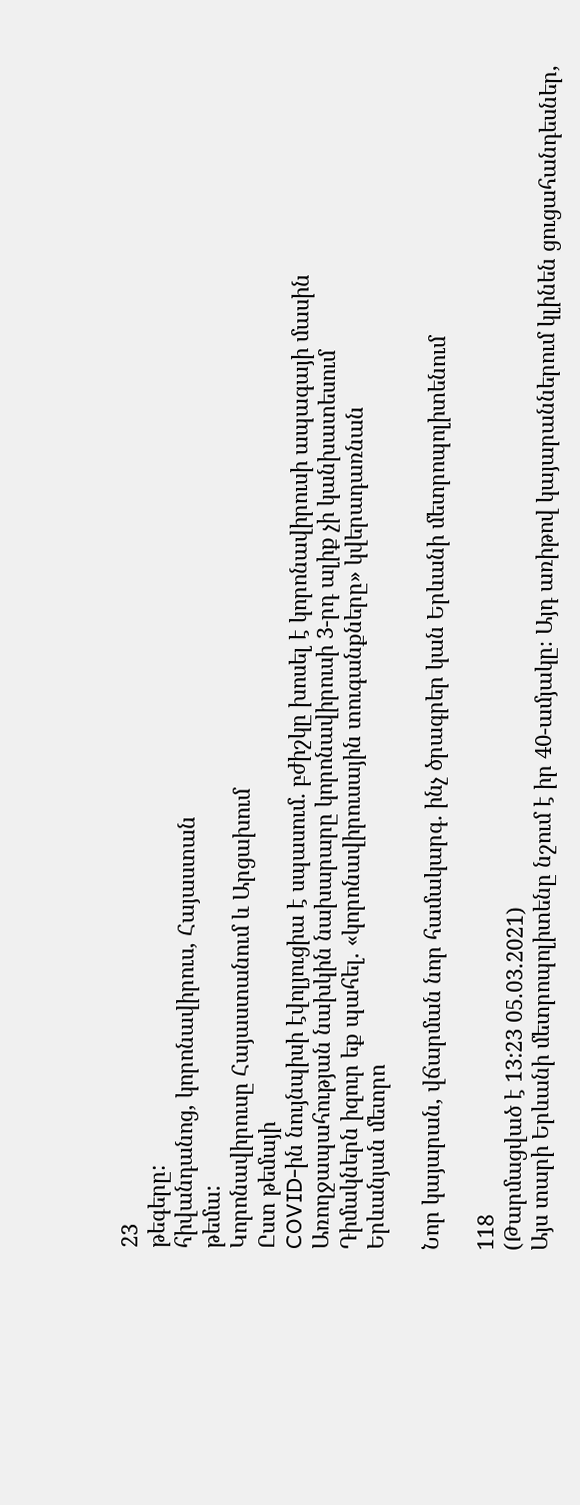23
թեգերը:
հիվանդանոց, կորոնավիրուս, Հայաստան
թեմա:
Կորոնավիրուսը Հայաստանում և Արցախում
Ըստ թեմայի
COVID-ին նույնպիսի էվոլյուցիա է սպասում․ բժիշկը խոսել է կորոնավիրուսի ապագայի մասին
Առողջապահության նախկին նախարարը կորոնավիրուսի 3-րդ ալիք չի կանխատեսում
Դիմակներն իզուր եք պահել. «կորոնավիրուսային տուգանքները» կվերադառնան
Երևանյան մետրո

Նոր կայարան, վճարման նոր համակարգ․ ինչ ծրագրեր կան Երևանի մետրոպոլիտենում

118
(Թարմացված է 13:23 05.03.2021)
Այս տարի Երևանի մետրոպոլիտենը նշում է իր 40-ամյակը։ Այդ առիթով կայարաններում կլինեն ցուցահանդեսներ,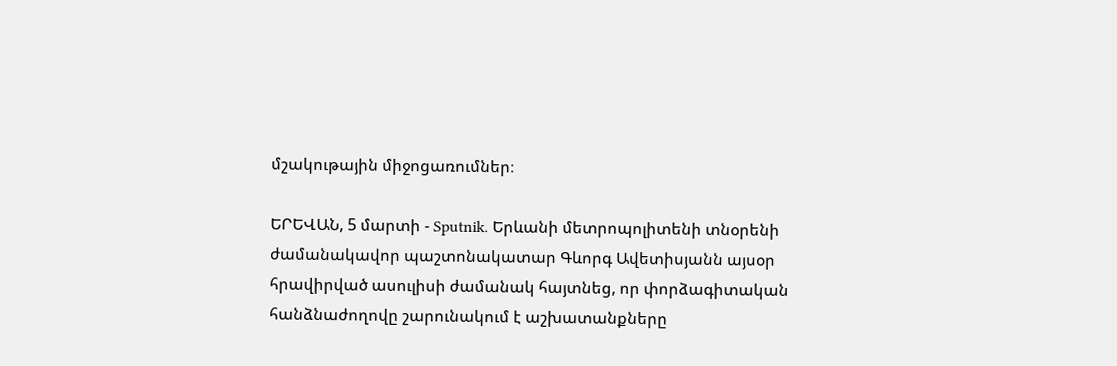մշակութային միջոցառումներ։

ԵՐԵՎԱՆ, 5 մարտի - Sputnik. Երևանի մետրոպոլիտենի տնօրենի ժամանակավոր պաշտոնակատար Գևորգ Ավետիսյանն այսօր հրավիրված ասուլիսի ժամանակ հայտնեց, որ փորձագիտական հանձնաժողովը շարունակում է աշխատանքները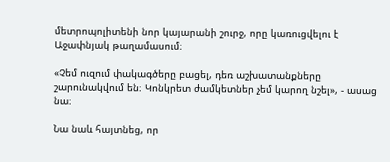մետրոպոլիտենի նոր կայարանի շուրջ, որը կառուցվելու է Աջափնյակ թաղամասում։

«Չեմ ուզում փակագծերը բացել, դեռ աշխատանքները շարունակվում են։ Կոնկրետ ժամկետներ չեմ կարող նշել», - ասաց նա։

Նա նաև հայտնեց, որ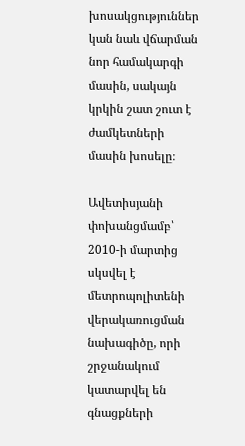խոսակցություններ կան նաև վճարման նոր համակարգի մասին, սակայն կրկին շատ շուտ է ժամկետների մասին խոսելը։

Ավետիսյանի փոխանցմամբ՝ 2010-ի մարտից սկսվել է մետրոպոլիտենի վերակառուցման նախագիծը, որի շրջանակում կատարվել են գնացքների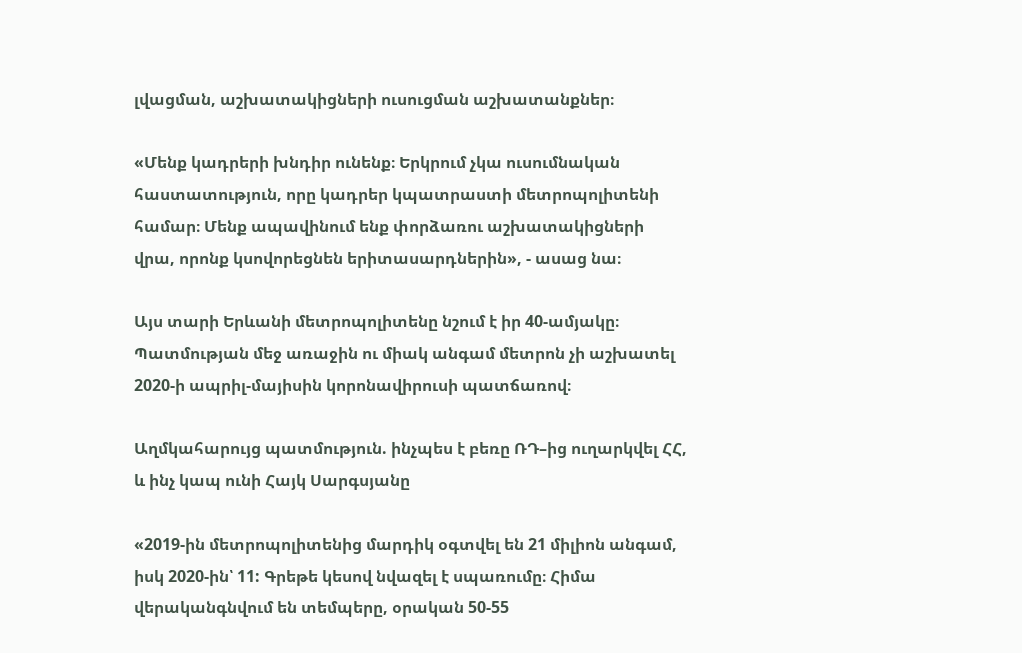լվացման, աշխատակիցների ուսուցման աշխատանքներ։

«Մենք կադրերի խնդիր ունենք։ Երկրում չկա ուսումնական հաստատություն, որը կադրեր կպատրաստի մետրոպոլիտենի համար։ Մենք ապավինում ենք փորձառու աշխատակիցների վրա, որոնք կսովորեցնեն երիտասարդներին», - ասաց նա։

Այս տարի Երևանի մետրոպոլիտենը նշում է իր 40-ամյակը։ Պատմության մեջ առաջին ու միակ անգամ մետրոն չի աշխատել 2020-ի ապրիլ-մայիսին կորոնավիրուսի պատճառով։

Աղմկահարույց պատմություն. ինչպես է բեռը ՌԴ–ից ուղարկվել ՀՀ, և ինչ կապ ունի Հայկ Սարգսյանը

«2019-ին մետրոպոլիտենից մարդիկ օգտվել են 21 միլիոն անգամ, իսկ 2020-ին՝ 11: Գրեթե կեսով նվազել է սպառումը։ Հիմա վերականգնվում են տեմպերը, օրական 50-55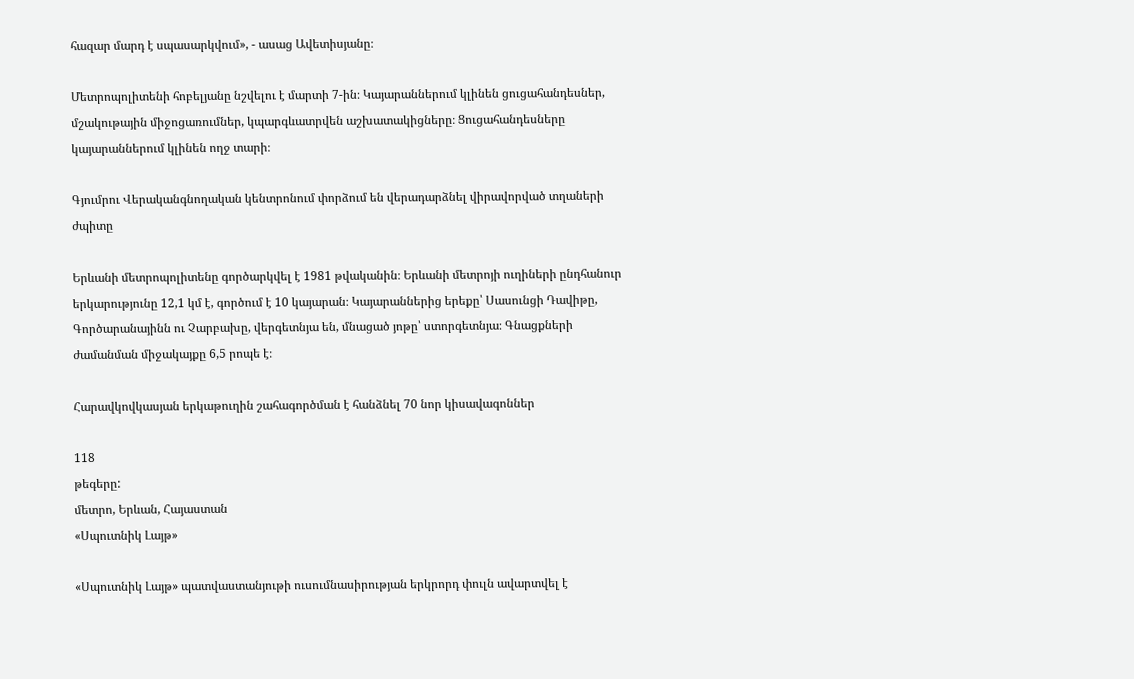հազար մարդ է սպասարկվում», - ասաց Ավետիսյանը։

Մետրոպոլիտենի հոբելյանը նշվելու է մարտի 7-ին։ Կայարաններում կլինեն ցուցահանդեսներ, մշակութային միջոցառումներ, կպարգևատրվեն աշխատակիցները։ Ցուցահանդեսները կայարաններում կլինեն ողջ տարի։

Գյումրու Վերականգնողական կենտրոնում փորձում են վերադարձնել վիրավորված տղաների ժպիտը

Երևանի մետրոպոլիտենը գործարկվել է 1981 թվականին։ Երևանի մետրոյի ուղիների ընդհանուր երկարությունը 12,1 կմ է, գործում է 10 կայարան։ Կայարաններից երեքը՝ Սասունցի Դավիթը, Գործարանայինն ու Չարբախը, վերգետնյա են, մնացած յոթը՝ ստորգետնյա։ Գնացքների ժամանման միջակայքը 6,5 րոպե է։

Հարավկովկասյան երկաթուղին շահագործման է հանձնել 70 նոր կիսավագոններ

118
թեգերը:
մետրո, Երևան, Հայաստան
«Սպուտնիկ Լայթ»

«Սպուտնիկ Լայթ» պատվաստանյութի ուսումնասիրության երկրորդ փուլն ավարտվել է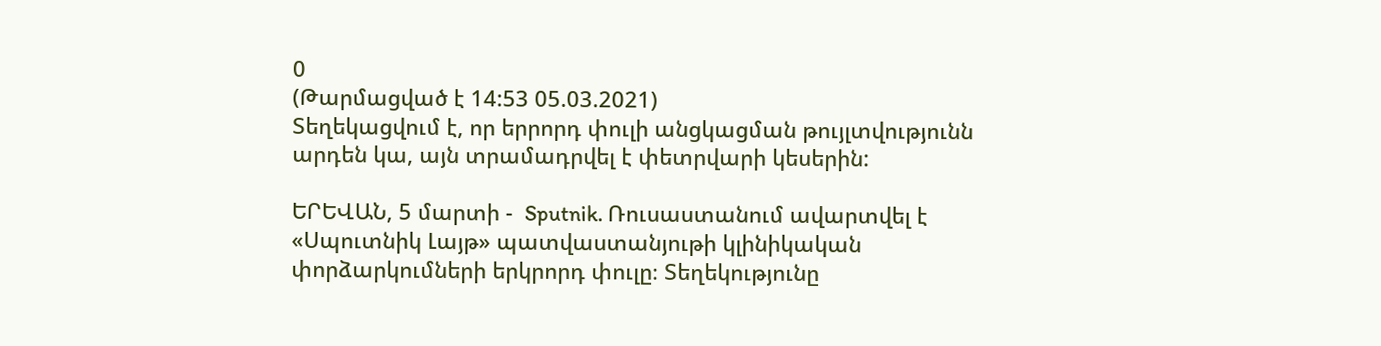0
(Թարմացված է 14:53 05.03.2021)
Տեղեկացվում է, որ երրորդ փուլի անցկացման թույլտվությունն արդեն կա, այն տրամադրվել է փետրվարի կեսերին:

ԵՐԵՎԱՆ, 5 մարտի -  Sputnik. Ռուսաստանում ավարտվել է «Սպուտնիկ Լայթ» պատվաստանյութի կլինիկական փորձարկումների երկրորդ փուլը։ Տեղեկությունը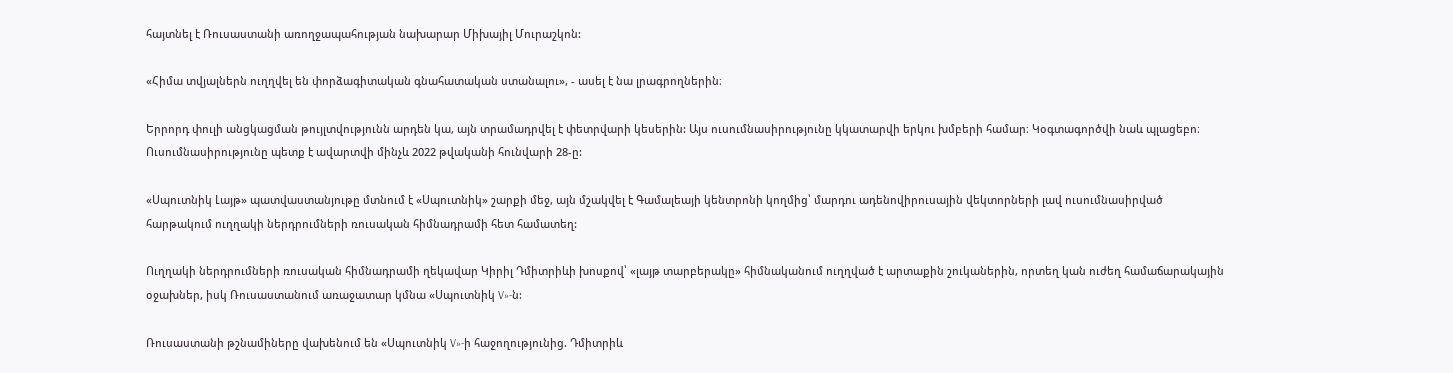հայտնել է Ռուսաստանի առողջապահության նախարար Միխայիլ Մուրաշկոն:

«Հիմա տվյալներն ուղղվել են փորձագիտական գնահատական ստանալու», - ասել է նա լրագրողներին։

Երրորդ փուլի անցկացման թույլտվությունն արդեն կա, այն տրամադրվել է փետրվարի կեսերին: Այս ուսումնասիրությունը կկատարվի երկու խմբերի համար։ Կօգտագործվի նաև պլացեբո։ Ուսումնասիրությունը պետք է ավարտվի մինչև 2022 թվականի հունվարի 28-ը:

«Սպուտնիկ Լայթ» պատվաստանյութը մտնում է «Սպուտնիկ» շարքի մեջ, այն մշակվել է Գամալեայի կենտրոնի կողմից՝ մարդու ադենովիրուսային վեկտորների լավ ուսումնասիրված հարթակում ուղղակի ներդրումների ռուսական հիմնադրամի հետ համատեղ:

Ուղղակի ներդրումների ռուսական հիմնադրամի ղեկավար Կիրիլ Դմիտրիևի խոսքով՝ «լայթ տարբերակը» հիմնականում ուղղված է արտաքին շուկաներին, որտեղ կան ուժեղ համաճարակային օջախներ, իսկ Ռուսաստանում առաջատար կմնա «Սպուտնիկ V»-ն:

Ռուսաստանի թշնամիները վախենում են «Սպուտնիկ V»-ի հաջողությունից. Դմիտրիև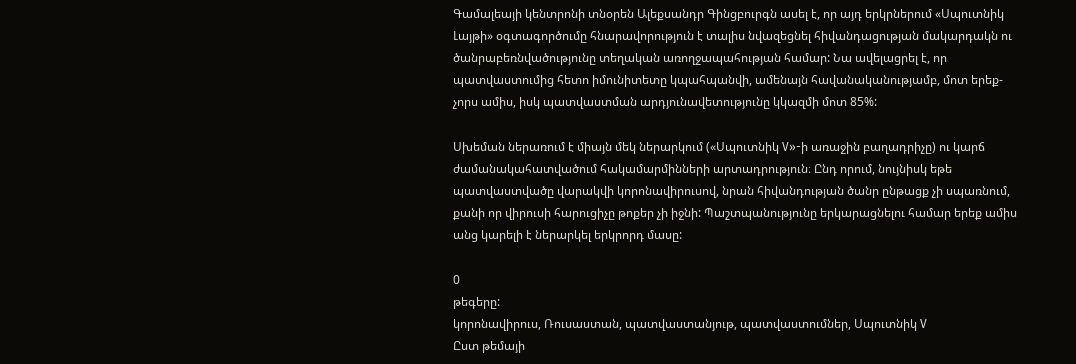Գամալեայի կենտրոնի տնօրեն Ալեքսանդր Գինցբուրգն ասել է, որ այդ երկրներում «Սպուտնիկ Լայթի» օգտագործումը հնարավորություն է տալիս նվազեցնել հիվանդացության մակարդակն ու ծանրաբեռնվածությունը տեղական առողջապահության համար: Նա ավելացրել է, որ պատվաստումից հետո իմունիտետը կպահպանվի, ամենայն հավանականությամբ, մոտ երեք-չորս ամիս, իսկ պատվաստման արդյունավետությունը կկազմի մոտ 85%:

Սխեման ներառում է միայն մեկ ներարկում («Սպուտնիկ V»-ի առաջին բաղադրիչը) ու կարճ ժամանակահատվածում հակամարմինների արտադրություն։ Ընդ որում, նույնիսկ եթե պատվաստվածը վարակվի կորոնավիրուսով, նրան հիվանդության ծանր ընթացք չի սպառնում, քանի որ վիրուսի հարուցիչը թոքեր չի իջնի: Պաշտպանությունը երկարացնելու համար երեք ամիս անց կարելի է ներարկել երկրորդ մասը:

0
թեգերը:
կորոնավիրուս, Ռուսաստան, պատվաստանյութ, պատվաստումներ, Սպուտնիկ V
Ըստ թեմայի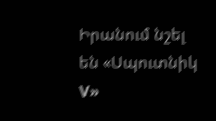Իրանում նշել են «Սպուտնիկ V»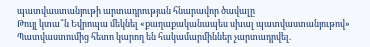պատվաստանյութի արտադրության հնարավոր ծավալը
Թույլ կտա՞ն Եվրոպա մեկնել «քաղաքականապես սխալ պատվաստանյութով»
Պատվաստումից հետո կարող են հակամարմիններ չարտադրվել.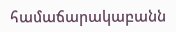համաճարակաբանն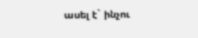ասել է` ինչու